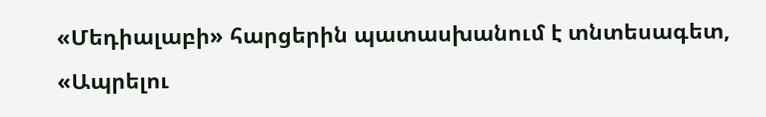«Մեդիալաբի» հարցերին պատասխանում է տնտեսագետ, «Ապրելու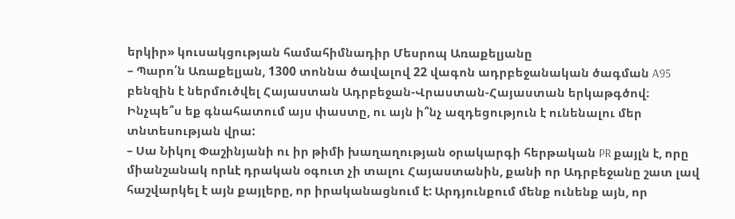երկիր» կուսակցության համահիմնադիր Մեսրոպ Առաքելյանը
– Պարո՛ն Առաքելյան, 1300 տոննա ծավալով 22 վագոն ադրբեջանական ծագման A95 բենզին է ներմուծվել Հայաստան Ադրբեջան-Վրաստան-Հայաստան երկաթգծով։ Ինչպե՞ս եք գնահատում այս փաստը, ու այն ի՞նչ ազդեցություն է ունենալու մեր տնտեսության վրա:
– Սա Նիկոլ Փաշինյանի ու իր թիմի խաղաղության օրակարգի հերթական PR քայլն է, որը միանշանակ որևէ դրական օգուտ չի տալու Հայաստանին, քանի որ Ադրբեջանը շատ լավ հաշվարկել է այն քայլերը, որ իրականացնում է: Արդյունքում մենք ունենք այն, որ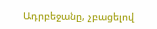Ադրբեջանը, չբացելով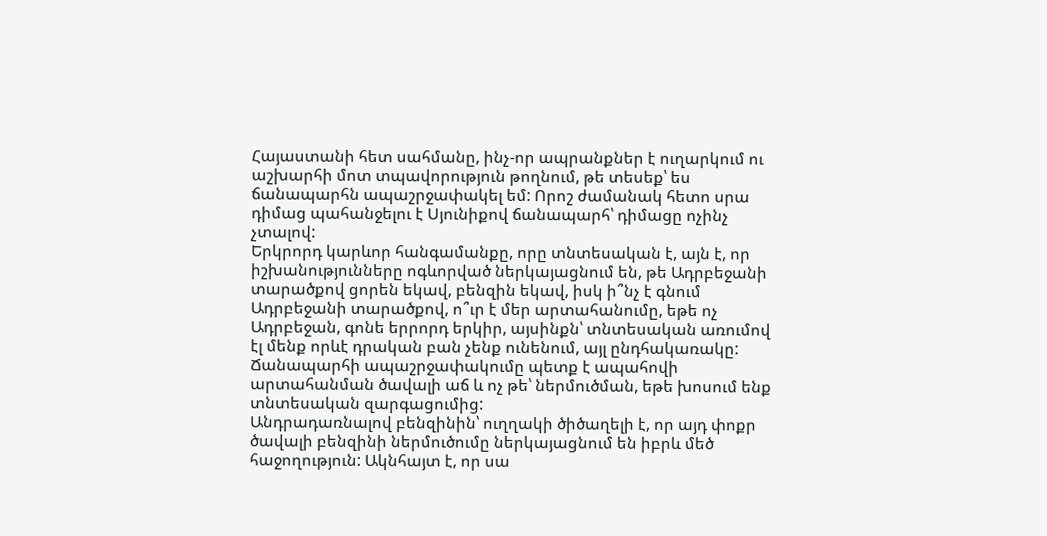Հայաստանի հետ սահմանը, ինչ-որ ապրանքներ է ուղարկում ու աշխարհի մոտ տպավորություն թողնում, թե տեսեք՝ ես ճանապարհն ապաշրջափակել եմ: Որոշ ժամանակ հետո սրա դիմաց պահանջելու է Սյունիքով ճանապարհ՝ դիմացը ոչինչ չտալով:
Երկրորդ կարևոր հանգամանքը, որը տնտեսական է, այն է, որ իշխանությունները ոգևորված ներկայացնում են, թե Ադրբեջանի տարածքով ցորեն եկավ, բենզին եկավ, իսկ ի՞նչ է գնում Ադրբեջանի տարածքով, ո՞ւր է մեր արտահանումը, եթե ոչ Ադրբեջան, գոնե երրորդ երկիր, այսինքն՝ տնտեսական առումով էլ մենք որևէ դրական բան չենք ունենում, այլ ընդհակառակը: Ճանապարհի ապաշրջափակումը պետք է ապահովի արտահանման ծավալի աճ և ոչ թե՝ ներմուծման, եթե խոսում ենք տնտեսական զարգացումից:
Անդրադառնալով բենզինին՝ ուղղակի ծիծաղելի է, որ այդ փոքր ծավալի բենզինի ներմուծումը ներկայացնում են իբրև մեծ հաջողություն: Ակնհայտ է, որ սա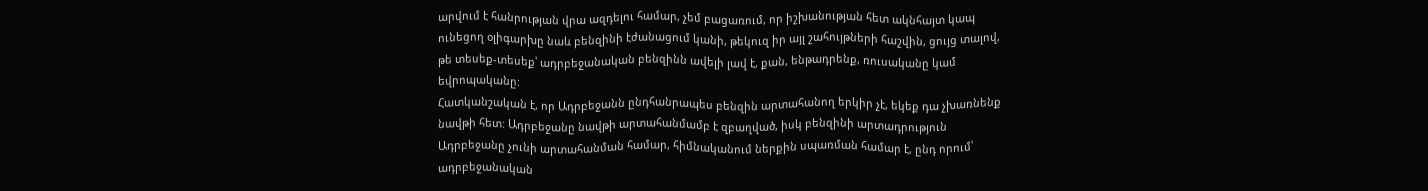արվում է հանրության վրա ազդելու համար, չեմ բացառում, որ իշխանության հետ ակնհայտ կապ ունեցող օլիգարխը նաև բենզինի էժանացում կանի, թեկուզ իր այլ շահույթների հաշվին, ցույց տալով, թե տեսեք-տեսեք՝ ադրբեջանական բենզինն ավելի լավ է, քան, ենթադրենք, ռուսականը կամ եվրոպականը:
Հատկանշական է, որ Ադրբեջանն ընդհանրապես բենզին արտահանող երկիր չէ, եկեք դա չխառնենք նավթի հետ: Ադրբեջանը նավթի արտահանմամբ է զբաղված, իսկ բենզինի արտադրություն Ադրբեջանը չունի արտահանման համար, հիմնականում ներքին սպառման համար է, ընդ որում՝ ադրբեջանական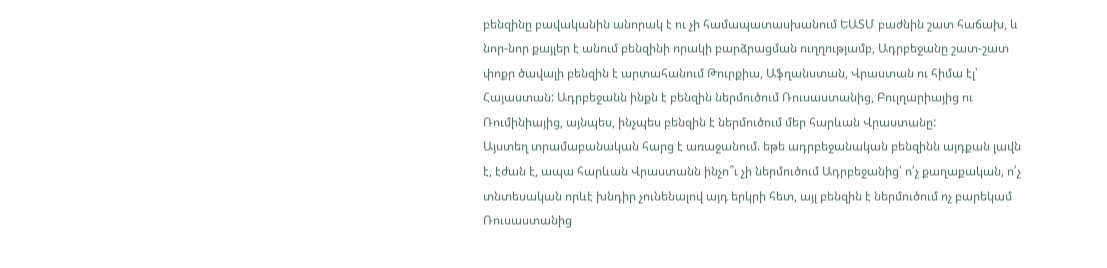բենզինը բավականին անորակ է ու չի համապատասխանում ԵԱՏՄ բաժնին շատ հաճախ, և նոր-նոր քայլեր է անում բենզինի որակի բարձրացման ուղղությամբ, Ադրբեջանը շատ-շատ փոքր ծավալի բենզին է արտահանում Թուրքիա, Աֆղանստան, Վրաստան ու հիմա էլ՝ Հայաստան: Ադրբեջանն ինքն է բենզին ներմուծում Ռուսաստանից, Բուլղարիայից ու Ռումինիայից, այնպես, ինչպես բենզին է ներմուծում մեր հարևան Վրաստանը:
Այստեղ տրամաբանական հարց է առաջանում. եթե ադրբեջանական բենզինն այդքան լավն է, էժան է, ապա հարևան Վրաստանն ինչո՞ւ չի ներմուծում Ադրբեջանից՝ ո՛չ քաղաքական, ո՛չ տնտեսական որևէ խնդիր չունենալով այդ երկրի հետ, այլ բենզին է ներմուծում ոչ բարեկամ Ռուսաստանից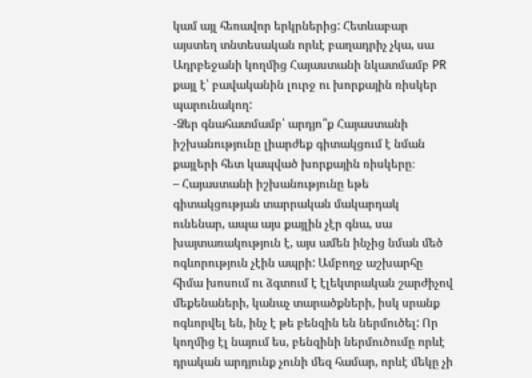կամ այլ հեռավոր երկրներից: Հետևաբար այստեղ տնտեսական որևէ բաղադրիչ չկա, սա Ադրբեջանի կողմից Հայաստանի նկատմամբ PR քայլ է՝ բավականին լուրջ ու խորքային ռիսկեր պարունակող:
-Ձեր գնահատմամբ՝ արդյո՞ք Հայաստանի իշխանությունը լիարժեք գիտակցում է նման քայլերի հետ կապված խորքային ռիսկերը։
– Հայաստանի իշխանությունը եթե գիտակցության տարրական մակարդակ ունենար, ապա այս քայլին չէր գնա, սա խայտառակություն է, այս ամեն ինչից նման մեծ ոգևորություն չէին ապրի: Ամբողջ աշխարհը հիմա խոսում ու ձգտում է էլեկտրական շարժիչով մեքենաների, կանաչ տարածքների, իսկ սրանք ոգևորվել են, ինչ է թե բենզին են ներմուծել: Որ կողմից էլ նայում ես, բենզինի ներմուծումը որևէ դրական արդյունք չունի մեզ համար, որևէ մեկը չի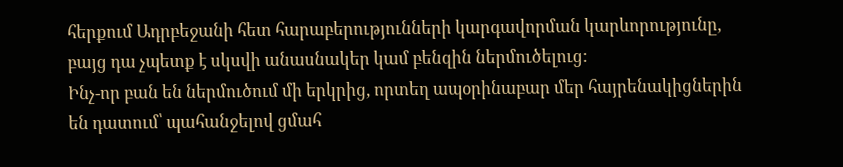հերքում Ադրբեջանի հետ հարաբերությունների կարգավորման կարևորությունը, բայց դա չպետք է սկսվի անասնակեր կամ բենզին ներմուծելուց:
Ինչ-որ բան են ներմուծում մի երկրից, որտեղ ապօրինաբար մեր հայրենակիցներին են դատում՝ պահանջելով ցմահ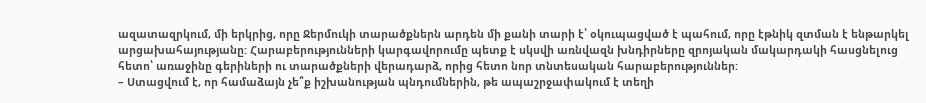ազատազրկում, մի երկրից, որը Ջերմուկի տարածքներն արդեն մի քանի տարի է՝ օկուպացված է պահում, որը էթնիկ զտման է ենթարկել արցախահայությանը: Հարաբերությունների կարգավորումը պետք է սկսվի առնվազն խնդիրները զրոյական մակարդակի հասցնելուց հետո՝ առաջինը գերիների ու տարածքների վերադարձ, որից հետո նոր տնտեսական հարաբերություններ:
– Ստացվում է, որ համաձայն չե՞ք իշխանության պնդումներին, թե ապաշրջափակում է տեղի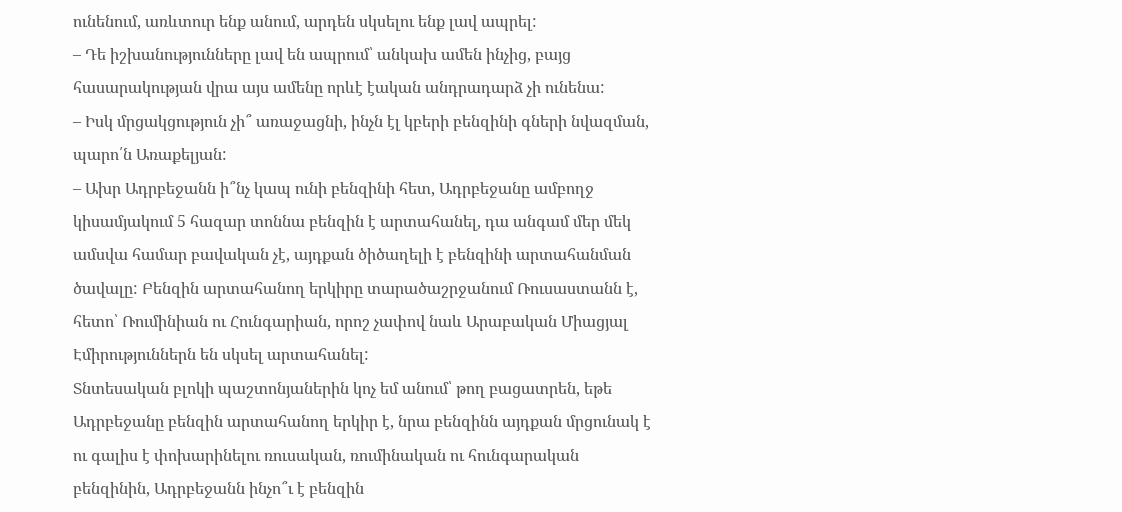ունենում, առևտուր ենք անում, արդեն սկսելու ենք լավ ապրել:
– Դե իշխանությունները լավ են ապրում՝ անկախ ամեն ինչից, բայց հասարակության վրա այս ամենը որևէ էական անդրադարձ չի ունենա:
– Իսկ մրցակցություն չի՞ առաջացնի, ինչն էլ կբերի բենզինի գների նվազման, պարո՛ն Առաքելյան:
– Ախր Ադրբեջանն ի՞նչ կապ ունի բենզինի հետ, Ադրբեջանը ամբողջ կիսամյակում 5 հազար տոննա բենզին է արտահանել, դա անգամ մեր մեկ ամսվա համար բավական չէ, այդքան ծիծաղելի է բենզինի արտահանման ծավալը: Բենզին արտահանող երկիրը տարածաշրջանում Ռուսաստանն է, հետո՝ Ռումինիան ու Հունգարիան, որոշ չափով նաև Արաբական Միացյալ Էմիրություններն են սկսել արտահանել:
Տնտեսական բլոկի պաշտոնյաներին կոչ եմ անում՝ թող բացատրեն, եթե Ադրբեջանը բենզին արտահանող երկիր է, նրա բենզինն այդքան մրցունակ է ու գալիս է փոխարինելու ռուսական, ռումինական ու հունգարական բենզինին, Ադրբեջանն ինչո՞ւ է բենզին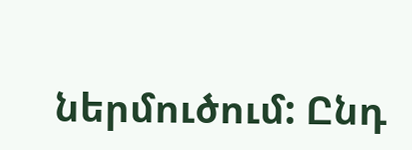ներմուծում: Ընդ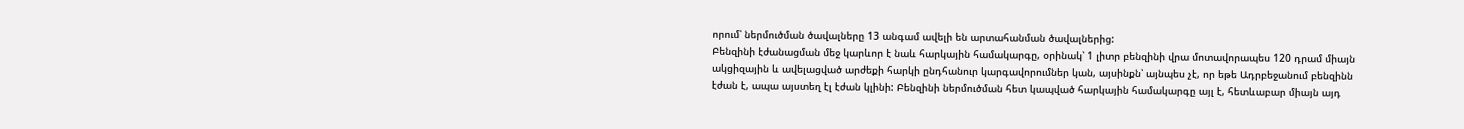որում՝ ներմուծման ծավալները 13 անգամ ավելի են արտահանման ծավալներից:
Բենզինի էժանացման մեջ կարևոր է նաև հարկային համակարգը, օրինակ՝ 1 լիտր բենզինի վրա մոտավորապես 120 դրամ միայն ակցիզային և ավելացված արժեքի հարկի ընդհանուր կարգավորումներ կան, այսինքն՝ այնպես չէ, որ եթե Ադրբեջանում բենզինն էժան է, ապա այստեղ էլ էժան կլինի: Բենզինի ներմուծման հետ կապված հարկային համակարգը այլ է, հետևաբար միայն այդ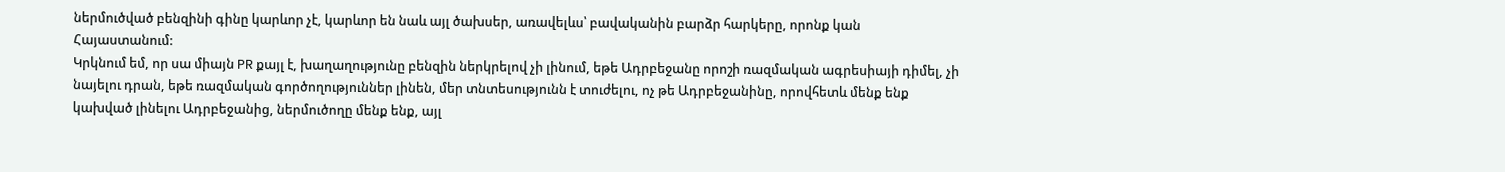ներմուծված բենզինի գինը կարևոր չէ, կարևոր են նաև այլ ծախսեր, առավելևս՝ բավականին բարձր հարկերը, որոնք կան Հայաստանում:
Կրկնում եմ, որ սա միայն PR քայլ է, խաղաղությունը բենզին ներկրելով չի լինում, եթե Ադրբեջանը որոշի ռազմական ագրեսիայի դիմել, չի նայելու դրան, եթե ռազմական գործողություններ լինեն, մեր տնտեսությունն է տուժելու, ոչ թե Ադրբեջանինը, որովհետև մենք ենք կախված լինելու Ադրբեջանից, ներմուծողը մենք ենք, այլ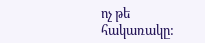ոչ թե հակառակը: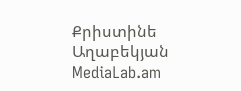Քրիստինե Աղաբեկյան
MediaLab.am